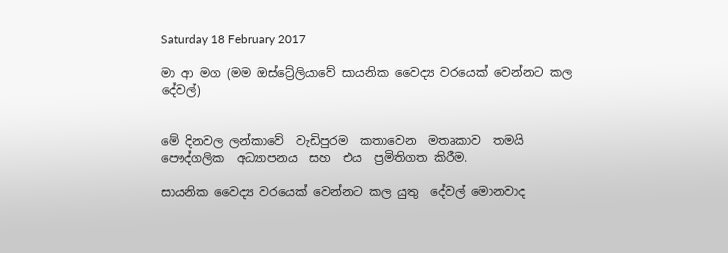Saturday 18 February 2017

මා ආ මග (මම ඔස්ට්‍රේලියාවේ සායනික වෛද්‍ය වරයෙක් වෙන්නට කල දේවල්)


මේ දිනවල ලන්කාවේ  වැඩිපුරම  කතාවෙන  මතෘකාව  තමයි පෞද්ගලික  අධ්‍යාපනය  සහ  එය  ප්‍රමිතිගත කිරීම.

සායනික වෛද්‍ය වරයෙක් වෙන්නට කල යුතු  දේවල් මොනවාද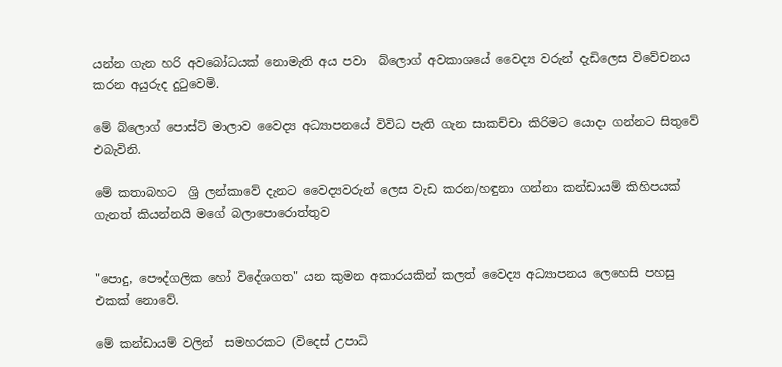යන්න ගැන හරි අවබෝධයක් නොමැති අය පවා  බ්ලොග් අවකාශයේ වෛද්‍ය වරුන් දැඩිලෙස විවේචනය කරන අයුරුද දුටුවෙමි.

මේ බ්ලොග් පොස්ට් මාලාව වෛද්‍ය අධ්‍යාපනයේ විවිධ පැති ගැන සාකච්චා කිරිමට යොදා ගන්නට සිතුවේ එබැවිනි.

මේ කතාබහට  ශ්‍රි ලන්කාවේ දැනට වෛද්‍යවරුන් ලෙස වැඩ කරන/හඳුනා ගන්නා කන්ඩායම් කිහිපයක් ගැනත් කියන්නයි මගේ බලාපොරොත්තුව


"පොදු, පෞද්ගලික හෝ විදේශගත" යන කුමන අකාරයකින් කලත් වෛද්‍ය අධ්‍යාපනය ලෙහෙසි පහසු එකක් නොවේ.

මේ කන්ඩායම් වලින්  සමහරකට (විදෙස් උපාධි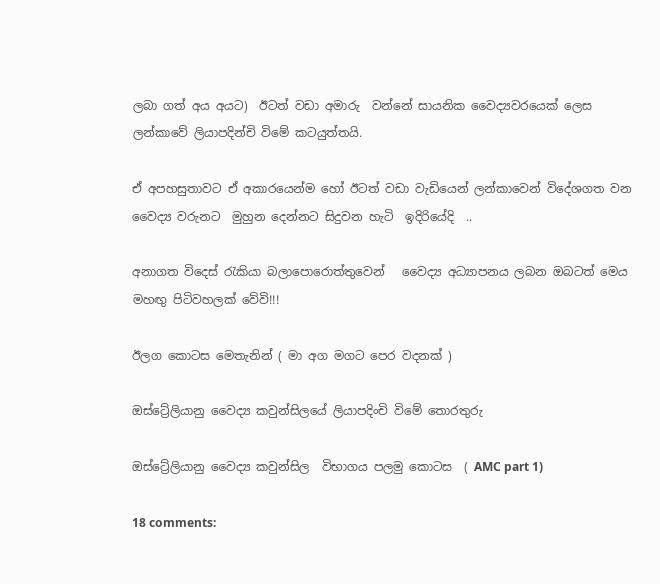ලබා ගත් අය අයට)  ඊටත් වඩා අමාරු  වන්නේ සායනික වෛද්‍යවරයෙක් ලෙස ලන්කාවේ ලියාපදින්චි විමේ කටයුත්තයි.

ඒ අපහසුතාවට ඒ අකාරයෙන්ම හෝ ඊටත් වඩා වැඩියෙන් ලන්කාවෙන් විදේශගත වන වෛද්‍ය වරුනට  මුහුන දෙන්නට සිදුවන හැටි  ඉදිරියේදි  ..

අනාගත විදෙස් රැකියා බලාපොරොත්තුවෙන්   වෛද්‍ය අධ්‍යාපනය ලබන ඔබටත් මෙය මහඟු පිටිවහලක් වේවි!!!

ඊලග කොටස මෙතැනින් ( මා අග මගට පෙර වදනක් )

ඔස්ට්‍රේලියානු වෛද්‍ය කවුන්සිලයේ ලියාපදිංචි විමේ තොරතුරු

ඔස්ට්‍රේලියානු වෛද්‍ය කවුන්සිල  විභාගය පලමු කොටස  ( AMC part 1)

18 comments: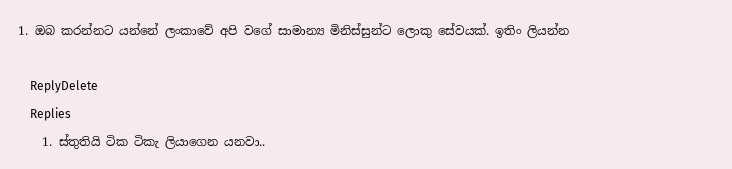1. ඔබ කරන්නට යන්නේ ලංකාවේ අපි වගේ සාමාන්‍ය මිනිස්සුන්ට ලොකු සේවයක්. ඉතිං ලියන්න

    ReplyDelete
    Replies
    1. ස්තුතියි ටික ටිකැ ලියාගෙන යනවා..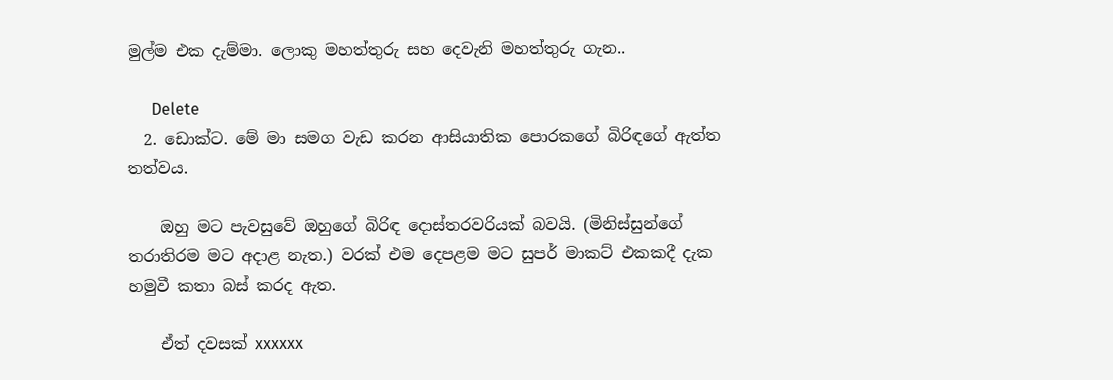මුල්ම එක දැම්මා. ලොකු මහත්තුරු සහ දෙවැනි මහත්තුරු ගැන..

      Delete
  2. ඩොක්ට. මේ මා සමග වැඩ කරන ආසියාතික පොරකගේ බිරිඳගේ ඇත්ත තත්වය.

    ඔහු මට පැවසුවේ ඔහුගේ බිරිඳ දොස්තරවරියක් බවයි. (මිනිස්සුන්ගේ තරාතිරම මට අදාළ නැත.) වරක් එම දෙපළම මට සුපර් මාකට් එකකදී දැක හමුවී කතා බස් කරද ඇත.

    ඒත් දවසක් xxxxxx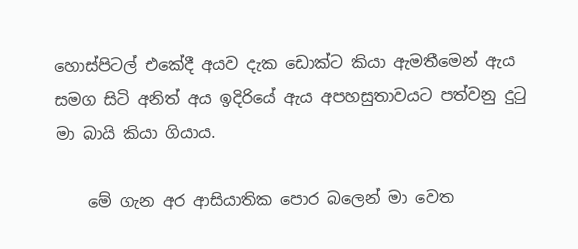හොස්පිටල් එකේදී අයව දැක ඩොක්ට කියා ඇමතීමෙන් ඇය සමග සිටි අනිත් අය ඉදිරියේ ඇය අපහසුතාවයට පත්වනු දුටු මා බායි කියා ගියාය.

    මේ ගැන අර ආසියාතික පොර බලෙන් මා වෙත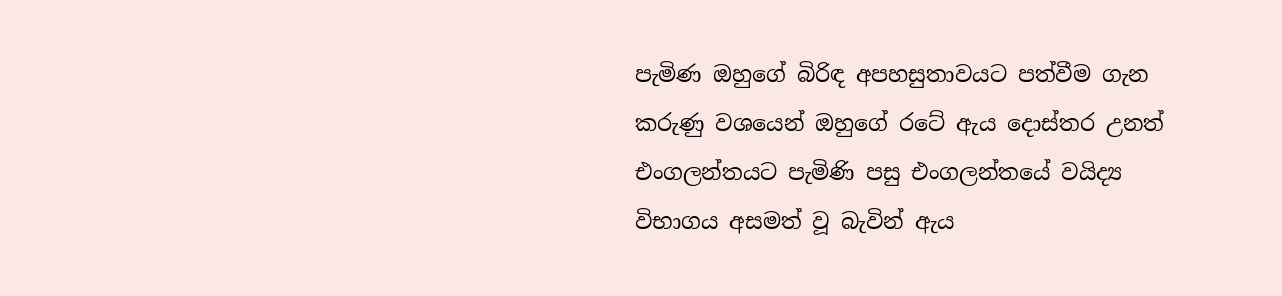පැමිණ ඔහුගේ බිරිඳ අපහසුතාවයට පත්වීම ගැන කරුණු වශයෙන් ඔහුගේ රටේ ඇය දොස්තර උනත් එංගලන්තයට පැමිණි පසු එංගලන්තයේ වයිද්‍ය විභාගය අසමත් වූ බැවින් ඇය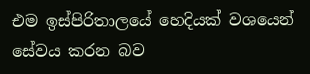එම ඉස්පිරිතාලයේ හෙදියක් වශයෙන් සේවය කරන බව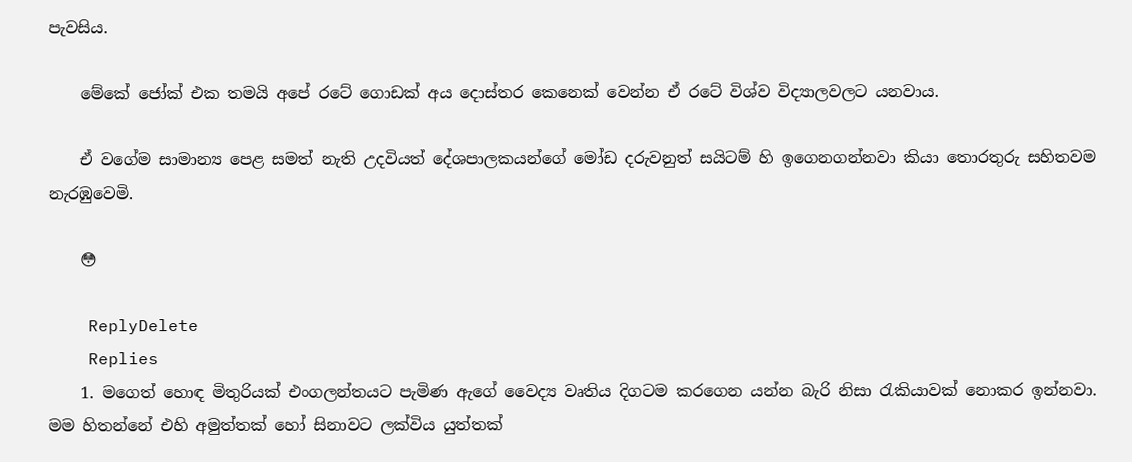පැවසිය.

    මේකේ ජෝක් එක තමයි අපේ රටේ ගොඩක් අය දොස්තර කෙනෙක් වෙන්න ඒ රටේ විශ්ව විද්‍යාලවලට යනවාය.

    ඒ වගේම සාමාන්‍ය පෙළ සමත් නැති උදවියත් දේශපාලකයන්ගේ මෝඩ දරුවනුත් සයිටම් හි ඉගෙනගන්නවා කියා තොරතුරු සහිතවම නැරඹුවෙමි.

    😳

    ReplyDelete
    Replies
    1. මගෙත් හොඳ මිතුරියක් එංගලන්තයට පැමිණ ඇගේ වෛද්‍ය වෘතිය දිගටම කරගෙන යන්න බැරි නිසා රැකියාවක් නොකර ඉන්නවා. මම හිතන්නේ එහි අමුත්තක් හෝ සිනාවට ලක්විය යුත්තක්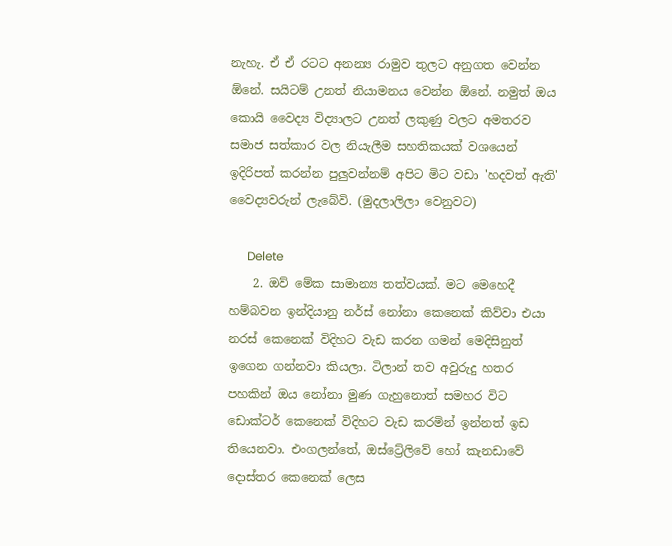නැහැ. ඒ ඒ රටට අනන්‍ය රාමුව තුලට අනුගත වෙන්න ඕනේ. සයිටම් උනත් නියාමනය වෙන්න ඕනේ. නමුත් ඔය කොයි වෛද්‍ය විද්‍යාලට උනත් ලකුණු වලට අමතරව සමාජ සත්කාර වල නියැලීම සහතිකයක් වශයෙන් ඉදිරිපත් කරන්න පුලුවන්නම් අපිට මිට වඩා 'හදවත් ඇති' වෛද්‍යවරුන් ලැබේවි. (මුදලාලිලා වෙනුවට)

      Delete
    2. ඔව් මේක සාමාන්‍ය තත්වයක්. මට මෙහෙදී හම්බවන ඉන්දියානු නර්ස් නෝනා කෙනෙක් කිව්වා එයා නරස් කෙනෙක් විදිහට වැඩ කරන ගමන් මෙදිසිනුත් ඉගෙන ගන්නවා කියලා. ටිලාන් තව අවුරුදු හතර පහකින් ඔය නෝනා මුණ ගැහුනොත් සමහර විට ඩොක්ටර් කෙනෙක් විදිහට වැඩ කරමින් ඉන්නත් ඉඩ තියෙනවා. එංගලන්තේ, ඔස්ට්‍රේලිවේ හෝ කැනඩාවේ දොස්තර කෙනෙක් ලෙස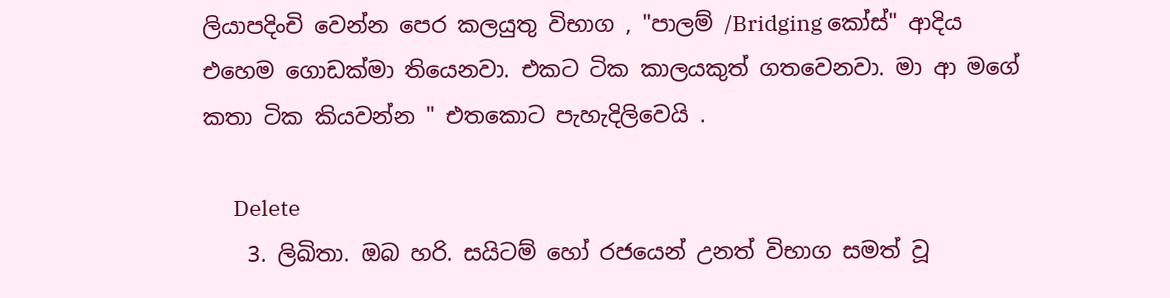ලියාපදිංචි වෙන්න පෙර කලයුතු විභාග , "පාලම් /Bridging කෝස්" ආදිය එහෙම ගොඩක්මා තියෙනවා. එකට ටික කාලයකුත් ගතවෙනවා. මා ආ මගේ කතා ටික කියවන්න " එතකොට පැහැදිලිවෙයි .

      Delete
    3. ලිඛිතා. ඔබ හරි. සයිටම් හෝ රජයෙන් උනත් විභාග සමත් වූ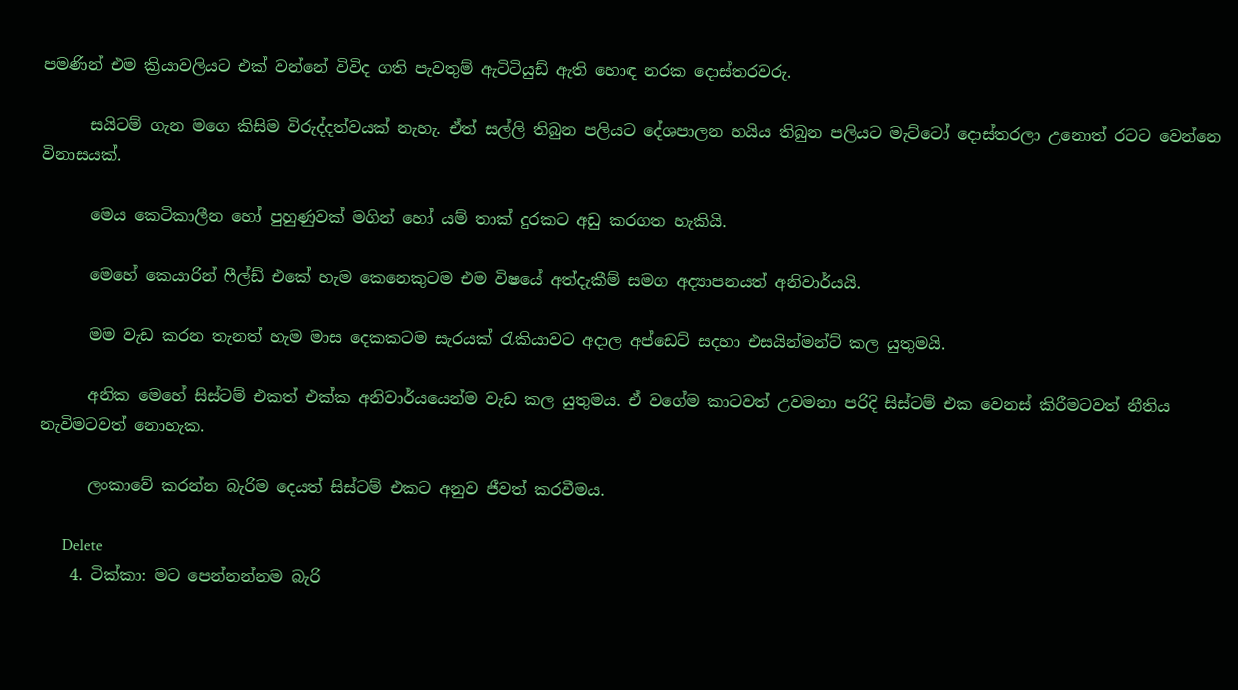පමණින් එම ක්‍රියාවලියට එක් වන්නේ විවිද ගති පැවතුම් ඇටිටියුඩ් ඇති හොඳ නරක දොස්තරවරු.

      සයිටම් ගැන මගෙ කිසිම විරුද්දත්වයක් නැහැ. ඒත් සල්ලි තිබුන පලියට දේශපාලන හයිය තිබුන පලියට මැට්ටෝ දොස්තරලා උනොත් රටට වෙන්නෙ විනාසයක්.

      මෙය කෙටිකාලීන හෝ පුහුණුවක් මගින් හෝ යම් තාක් දුරකට අඩු කරගත හැකියි.

      මෙහේ කෙයාරින් ෆීල්ඩ් එකේ හැම කෙනෙකුටම එම විෂයේ අත්දැකීම් සමග අද්‍යාපනයත් අනිවාර්යයි.

      මම වැඩ කරන තැනත් හැම මාස දෙකකටම සැරයක් රැකියාවට අදාල අප්ඩෙට් සදහා එසයින්මන්ට් කල යුතුමයි.

      අනික මෙහේ සිස්ටම් එකත් එක්ක අනිවාර්යයෙන්ම වැඩ කල යුතුමය. ඒ වගේම කාටවත් උවමනා පරිදි සිස්ටම් එක වෙනස් කිරීමටවත් නීතිය නැවිමටවත් නොහැක.

      ලංකාවේ කරන්න බැරිම දෙයත් සිස්ටම් එකට අනුව ජීවත් කරවීමය.

      Delete
    4. ටික්කා: මට පෙන්නන්නම බැරි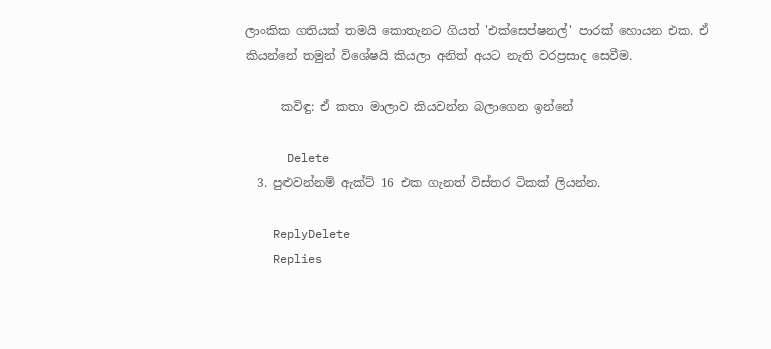ලාංකික ගතියක් තමයි කොතැනට ගියත් 'එක්සෙප්ෂනල්' පාරක් හොයන එක. ඒ කියන්නේ තමුන් විශේෂයි කියලා අනිත් අයට නැති වරප්‍රසාද සෙවීම.

      කවිඳු: ඒ කතා මාලාව කියවන්න බලාගෙන ඉන්නේ

      Delete
  3. පුළුවන්නම් ඇක්ට් 16 එක ගැනත් විස්තර ටිකක් ලියන්න.

    ReplyDelete
    Replies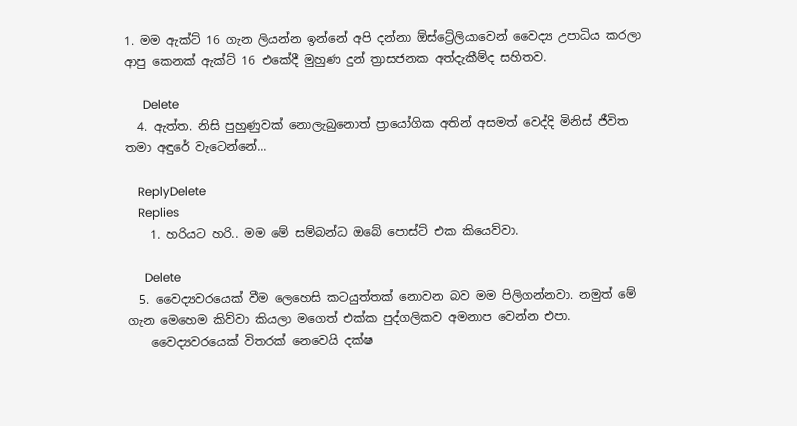1. මම ඇක්ට් 16 ගැන ලියන්න ඉන්නේ අපි දන්නා ඕස්ට්‍රේලියාවෙන් වෛද්‍ය උපාධිය කරලා ආපු කෙනක් ඇක්ට් 16 එකේදී මුහුණ දුන් ත්‍රාසජනක අත්දැකීම්ද සහිතව.

      Delete
  4. ඇත්ත. නිසි පුහුණුවක් නොලැබුනොත් ප්‍රායෝගික අතින් අසමත් වෙද්දි මිනිස් ජීවිත තමා අඳුරේ වැටෙන්නේ...

    ReplyDelete
    Replies
    1. හරියට හරි.. මම මේ සම්බන්ධ ඔබේ පොස්ට් එක කියෙව්වා.

      Delete
  5. වෛද්‍යවරයෙක් වීම ලෙහෙසි කටයුත්තක් නොවන බව මම පිලිගන්නවා. නමුත් මේ ගැන මෙහෙම කිව්වා කියලා මගෙත් එක්ක පුද්ගලිකව අමනාප වෙන්න එපා.
    වෛද්‍යවරයෙක් විතරක් නෙවෙයි දක්ෂ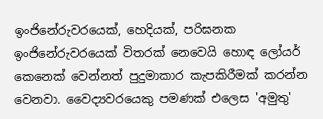ඉංජිනේරුවරයෙක්, හෙදියක්, පරිඝනක ඉංජිනේරුවරයෙක් විතරක් නෙවෙයි හොඳ ලෝයර් කෙනෙක් වෙන්නත් පුදුමාකාර කැපකිරීමක් කරන්න වෙනවා. වෛද්‍යවරයෙකු පමණක් එලෙස 'අමුතු'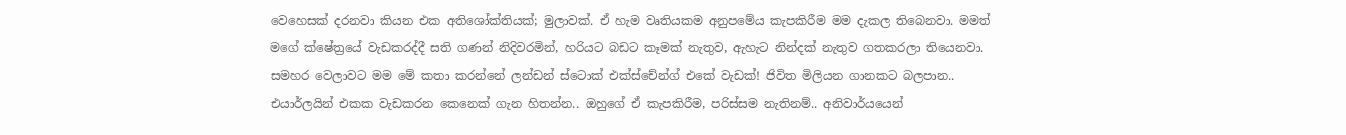වෙහෙසක් දරනවා කියන එක අතිශෝක්තියක්; මුලාවක්. ඒ හැම වෘතියකම අනුපමේය කැපකිරීම මම දැකල තිබෙනවා. මමත් මගේ ක්ෂේත්‍රයේ වැඩකරද්දී සති ගණන් නිදිවරමින්, හරියට බඩට කෑමක් නැතුව, ඇහැට නින්දක් නැතුව ගතකරලා තියෙනවා. සමහර වෙලාවට මම මේ කතා කරන්නේ ලන්ඩන් ස්ටොක් එක්ස්චේන්ග් එකේ වැඩක්! ජිවිත මිලියන ගානකට බලපාන.. එයාර්ලයින් එකක වැඩකරන කෙනෙක් ගැන හිතන්න.. ඔහුගේ ඒ කැපකිරීම, පරිස්සම නැතිනම්.. අනිවාර්යයෙන්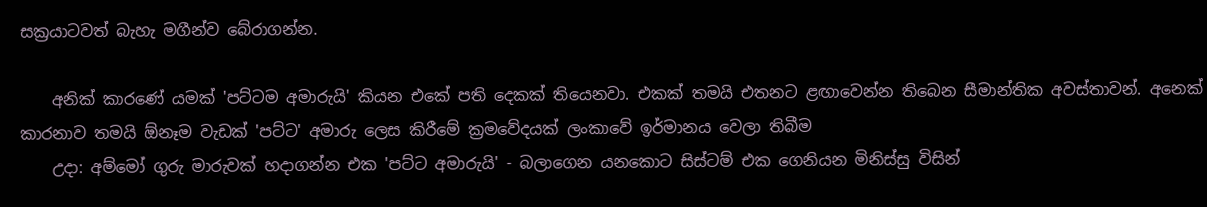සක්‍රයාටවත් බැහැ මගීන්ව බේරාගන්න.

    අනික් කාරණේ යමක් 'පට්ටම අමාරුයි' කියන එකේ පති දෙකක් තියෙනවා. එකක් තමයි එතනට ළඟාවෙන්න තිබෙන සීමාන්තික අවස්තාවන්. අනෙක් කාරනාව තමයි ඕනෑම වැඩක් 'පට්ට' අමාරු ලෙස කිරීමේ ක්‍රමවේදයක් ලංකාවේ ඉර්මානය වෙලා තිබීම
    උදා: අම්මෝ ගුරු මාරුවක් හදාගන්න එක 'පට්ට අමාරුයි' - බලාගෙන යනකොට සිස්ටම් එක ගෙනියන මිනිස්සු විසින්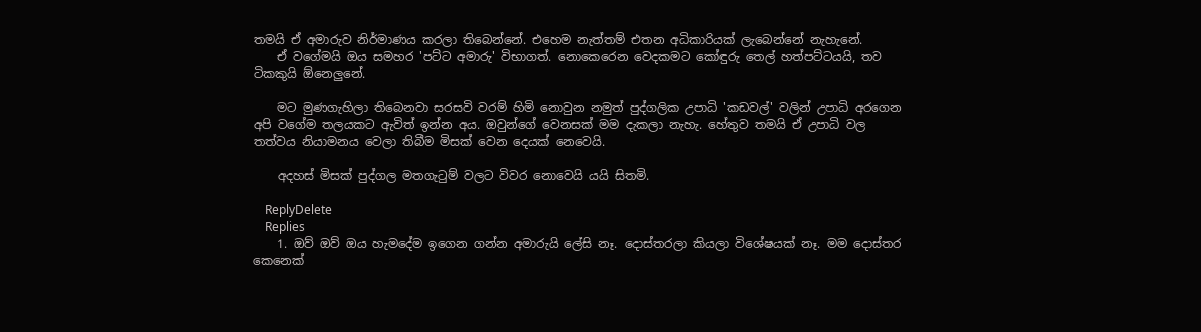තමයි ඒ අමාරුව නිර්මාණය කරලා තිබෙන්නේ. එහෙම නැත්තම් එතන අධිකාරියක් ලැබෙන්නේ නැහැනේ.
    ඒ වගේමයි ඔය සමහර 'පට්ට අමාරු' විභාගත්. නොකෙරෙන වෙදකමට කෝඳුරු තෙල් හත්පට්ටයයි, තව ටිකකුයි ඕනෙලුනේ.

    මට මුණගැහිලා තිබෙනවා සරසවි වරම් හිමි නොවුන නමුත් පුද්ගලික උපාධි 'කඩවල්' වලින් උපාධි අරගෙන අපි වගේම තලයකට ඇවිත් ඉන්න අය. ඔවුන්ගේ වෙනසක් මම දැකලා නැහැ. හේතුව තමයි ඒ උපාධි වල තත්වය නියාමනය වෙලා තිබීම මිසක් වෙන දෙයක් නෙවෙයි.

    අදහස් මිසක් පුද්ගල මතගැටුම් වලට විවර නොවෙයි යයි සිතමි.

    ReplyDelete
    Replies
    1. ඔව් ඔව් ඔය හැමදේම ඉගෙන ගන්න අමාරුයි ලේසි නෑ. දොස්තරලා කියලා විශේෂයක් නෑ. මම දොස්තර කෙනෙක්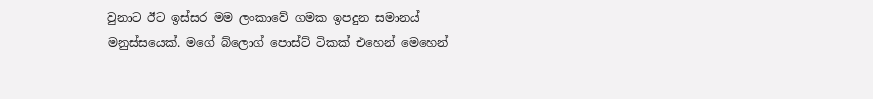වුනාට ඊට ඉස්සර මම ලංකාවේ ගමක ඉපදුන සමානය් මනුස්සයෙක්. මගේ බ්ලොග් පොස්ට් ටිකක් එහෙන් මෙහෙන්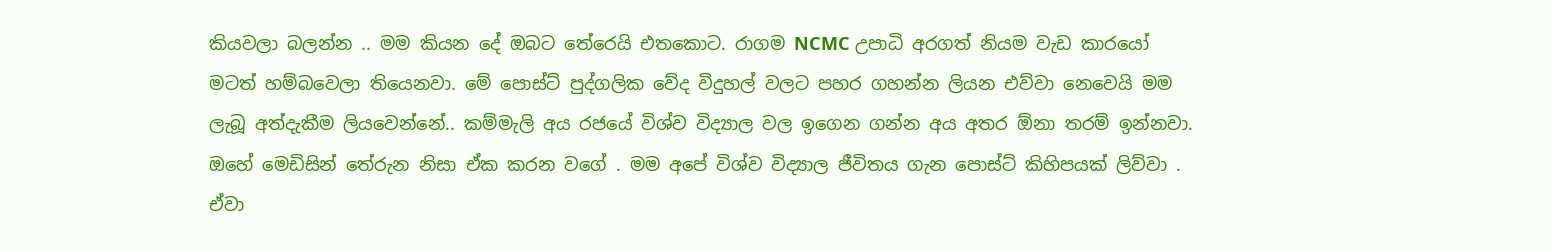කියවලා බලන්න .. මම කියන දේ ඔබට තේරෙයි එතකොට. රාගම NCMC උපාධි අරගත් නියම වැඩ කාරයෝ මටත් හම්බවෙලා තියෙනවා. මේ පොස්ට් පුද්ගලික වේද විදුහල් වලට පහර ගහන්න ලියන එව්වා නෙවෙයි මම ලැබූ අත්දැකීම ලියවෙන්නේ.. කම්මැලි අය රජයේ විශ්ව විද්‍යාල වල ඉගෙන ගන්න අය අතර ඕනා තරම් ඉන්නවා. ඔහේ මෙඩිසින් තේරුන නිසා ඒක කරන වගේ . මම අපේ විශ්ව විද්‍යාල ජීවිතය ගැන පොස්ට් කිහිපයක් ලිව්වා . ඒවා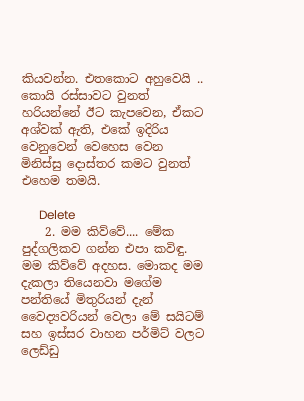කියවන්න. එතකොට අහුවෙයි .. කොයි රස්සාවට වුනත් හරියන්නේ ඊට කැපවෙන, ඒකට අශ්වක් ඇති, එකේ ඉදිරිය වෙනුවෙන් වෙහෙස වෙන මිනිස්සු දොස්තර කමට වුනත් එහෙම තමයි.

      Delete
    2. මම කිව්වේ.... මේක පුද්ගලිකව ගන්න එපා කවිඳු. මම කිව්වේ අදහස. මොකද මම දැකලා තියෙනවා මගේම පන්තියේ මිතුරියන් දැන් වෛද්‍යවරියන් වෙලා මේ සයිටම් සහ ඉස්සර වාහන පර්මිට් වලට ලෙඩ්ඩු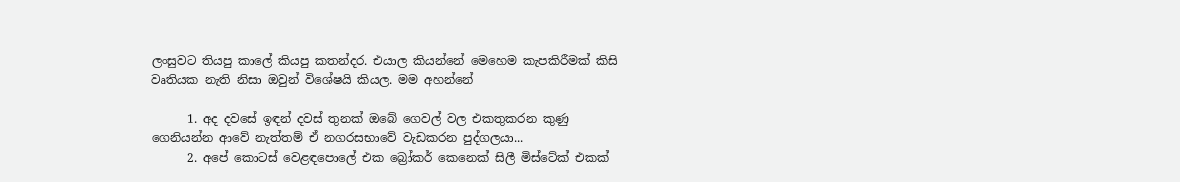ලංසුවට තියපු කාලේ කියපු කතන්දර. එයාල කියන්නේ මෙහෙම කැපකිරීමක් කිසි වෘතියක නැති නිසා ඔවුන් විශේෂයි කියල. මම අහන්නේ

      1. අද දවසේ ඉඳන් දවස් තුනක් ඔබේ ගෙවල් වල එකතුකරන කුණු ගෙනියන්න ආවේ නැත්තම් ඒ නගරසභාවේ වැඩකරන පුද්ගලයා...
      2. අපේ කොටස් වෙළඳපොලේ එක බ්‍රෝකර් කෙනෙක් සිලී මිස්ටේක් එකක්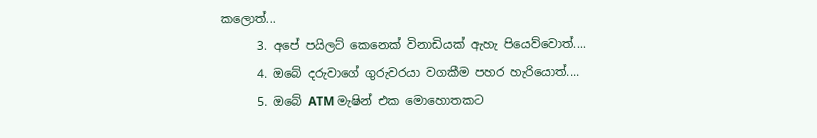කලොත්...
      3. අපේ පයිලට් කෙනෙක් විනාඩියක් ඇහැ පියෙව්වොත්....
      4. ඔබේ දරුවාගේ ගුරුවරයා වගකීම පහර හැරියොත්....
      5. ඔබේ ATM මැෂින් එක මොහොතකට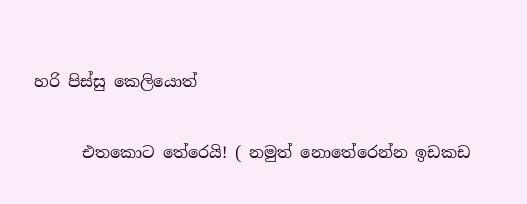හරි පිස්සු කෙලියොත්

      එතකොට තේරෙයි! ( නමුත් නොතේරෙන්න ඉඩකඩ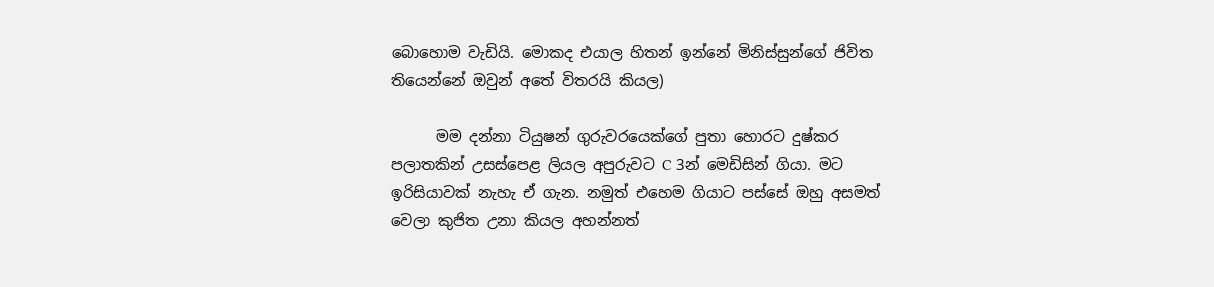බොහොම වැඩියි. මොකද එයාල හිතන් ඉන්නේ මිනිස්සුන්ගේ ජිවිත තියෙන්නේ ඔවුන් අතේ විතරයි කියල)

      මම දන්නා ටියුෂන් ගුරුවරයෙක්ගේ පුතා හොරට දුෂ්කර පලාතකින් උසස්පෙළ ලියල අපුරුවට C 3න් මෙඩිසින් ගියා. මට ඉරිසියාවක් නැහැ ඒ ගැන. නමුත් එහෙම ගියාට පස්සේ ඔහු අසමත් වෙලා කුජිත උනා කියල අහන්නත්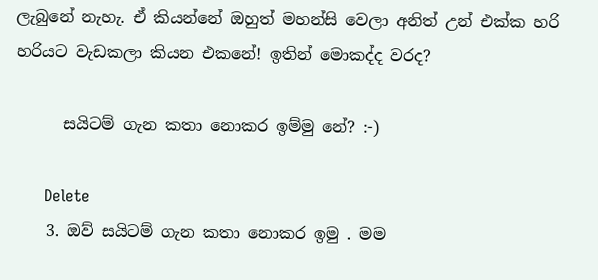ලැබුනේ නැහැ. ඒ කියන්නේ ඔහුත් මහන්සි වෙලා අනිත් උන් එක්ක හරි හරියට වැඩකලා කියන එකනේ! ඉතින් මොකද්ද වරද?

      සයිටම් ගැන කතා නොකර ඉම්මු නේ? :-)

      Delete
    3. ඔව් සයිටම් ගැන කතා නොකර ඉමු . මම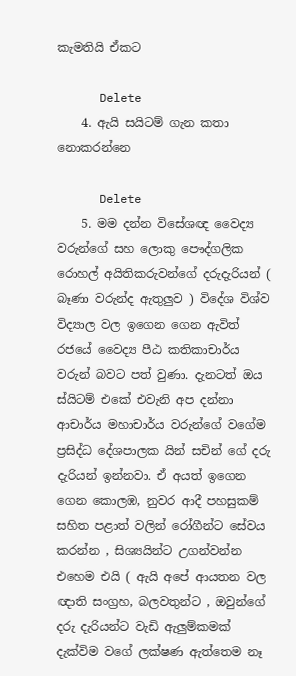කැමතියි ඒකට

      Delete
    4. ඇයි සයිටම් ගැන කතා නොකරන්නෙ

      Delete
    5. මම දන්න විසේශඥ වෛද්‍ය වරුන්ගේ සහ ලොකු පෞද්ගලික රොහල් අයිතිකරුවන්ගේ දරුදැරියන් ( බෑණා වරුන්ද ඇතුලුව ) විදේශ විශ්ව විද්‍යාල වල ඉගෙන ගෙන ඇවිත් රජයේ වෛද්‍ය පීඨ කතිකාචාර්ය වරුන් බවට පත් වුණා. දැනටත් ඔය ස්යිටම් එකේ එවැනි අප දන්නා ආචාර්ය මහාචාර්ය වරුන්ගේ වගේම ප්‍රසිද්ධ දේශපාලක යින් සචින් ගේ දරු දැරියන් ඉන්නවා. ඒ අයත් ඉගෙන ගෙන කොලඹ, නුවර ආදී පහසුකම් සහිත පළාත් වලින් රෝගීන්ට සේවය කරන්න , සිශ්‍යයින්ට උගන්වන්න එහෙම එයි ( ඇයි අපේ ආයතන වල ඥාති සංග්‍රහ, බලවතුන්ට , ඔවුන්ගේ දරු දැරියන්ට වැඩි ඇලුම්කමක් දැක්විම වගේ ලක්ෂණ ඇත්තෙම නෑ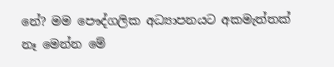නේ? මම පෞද්ගලික අධ්‍යාපනයට අකමැත්තක් නෑ මෙන්න මේ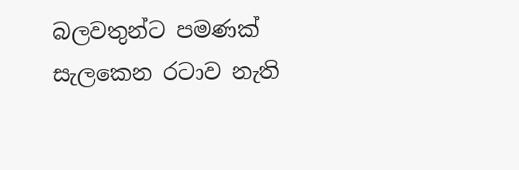බලවතුන්ට පමණක් සැලකෙන රටාව නැති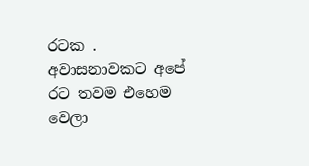රටක . අවාසනාවකට අපේ රට තවම එහෙම වෙලා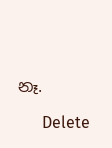නෑ.

      Delete